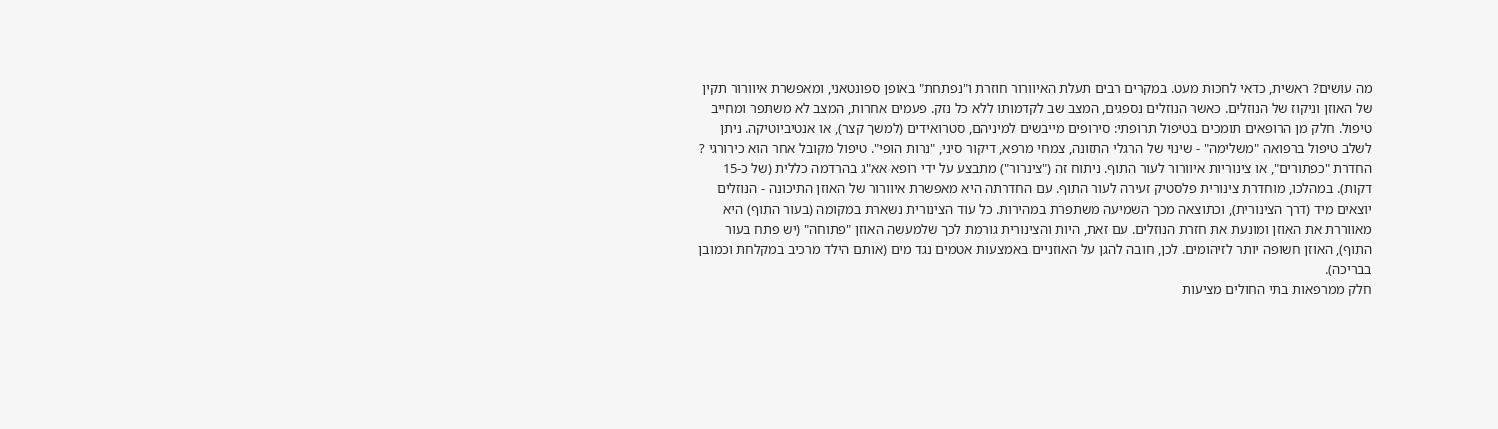מה עושים? ראשית, כדאי לחכות מעט. במקרים רבים תעלת האיוורור חוזרת ו"נפתחת" באופן ספונטאני, ומאפשרת איוורור תקין של האוזן וניקוז של הנוזלים. כאשר הנוזלים נספגים, המצב שב לקדמותו ללא כל נזק. פעמים אחרות, המצב לא משתפר ומחייב טיפול. חלק מן הרופאים תומכים בטיפול תרופתי: סירופים מייבשים למיניהם, סטרואידים (למשך קצר), או אנטיביוטיקה. ניתן לשלב טיפול ברפואה "משלימה" - שינוי של הרגלי התזונה, צמחי מרפא, דיקור סיני, "נרות הופי". טיפול מקובל אחר הוא כירורגי ? החדרת "כפתורים", או צינוריות איוורור לעור התוף. ניתוח זה ("צינרור") מתבצע על ידי רופא אא"ג בהרדמה כללית (של כ-15 דקות). במהלכו, מוחדרת צינורית פלסטיק זעירה לעור התוף. עם החדרתה היא מאפשרת איוורור של האוזן התיכונה - הנוזלים יוצאים מיד (דרך הצינורית), וכתוצאה מכך השמיעה משתפרת במהירות. כל עוד הצינורית נשארת במקומה (בעור התוף) היא מאווררת את האוזן ומונעת את חזרת הנוזלים. עם זאת, היות והצינורית גורמת לכך שלמעשה האוזן "פתוחה" (יש פתח בעור התוף), האוזן חשופה יותר לזיהומים. לכן, חובה להגן על האוזניים באמצעות אטמים נגד מים (אותם הילד מרכיב במקלחת וכמובן בבריכה).
חלק ממרפאות בתי החולים מציעות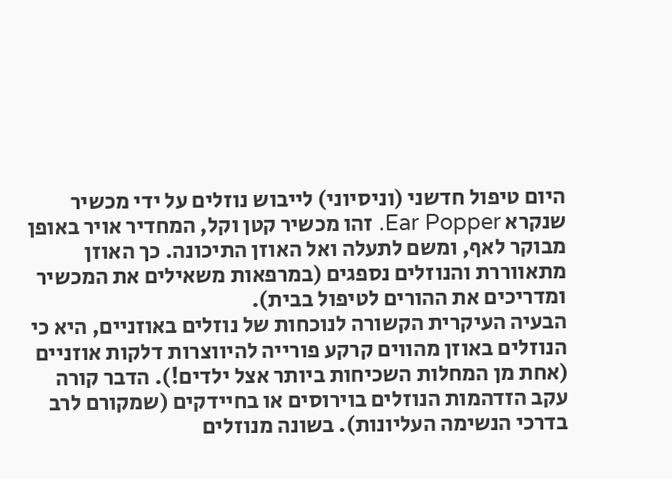היום טיפול חדשני (וניסיוני) לייבוש נוזלים על ידי מכשיר שנקרא Ear Popper. זהו מכשיר קטן וקל, המחדיר אויר באופן מבוקר לאף, ומשם לתעלה ואל האוזן התיכונה. כך האוזן מתאווררת והנוזלים נספגים (במרפאות משאילים את המכשיר ומדריכים את ההורים לטיפול בבית).
הבעיה העיקרית הקשורה לנוכחות של נוזלים באוזניים, היא כי הנוזלים באוזן מהווים קרקע פורייה להיווצרות דלקות אוזניים (אחת מן המחלות השכיחות ביותר אצל ילדים!). הדבר קורה עקב הזדהמות הנוזלים בוירוסים או בחיידקים (שמקורם לרב בדרכי הנשימה העליונות). בשונה מנוזלים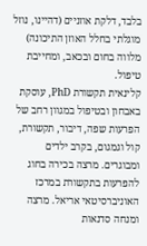בלבד, דלקת אוזניים (דהיינו, נוזל מוגלתי בחלל האוזן התיכונה) מלווה בחום ובכאב, ומחייבת טיפול.
קלינאית תקשורת PhD, עוסקת באבחון ובטיפול במגוון רחב של הפרעות שפה, דיבור, תקשורת, קול וגמגום, בקרב ילדים ומבוגרים. מרצה בכירה בחוג להפרעות בתקשורת במרכז האוניברסיטאי אריאל. מרצה ומנחה סדנאות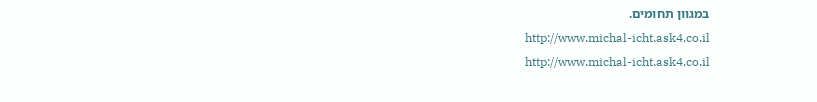במגוון תחומים.
http://www.michal-icht.ask4.co.il
http://www.michal-icht.ask4.co.il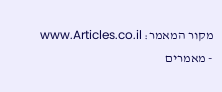מקור המאמר: www.Articles.co.il - מאמרים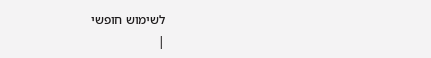לשימוש חופשי
|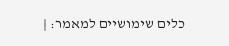כלים שימושיים למאמר: |